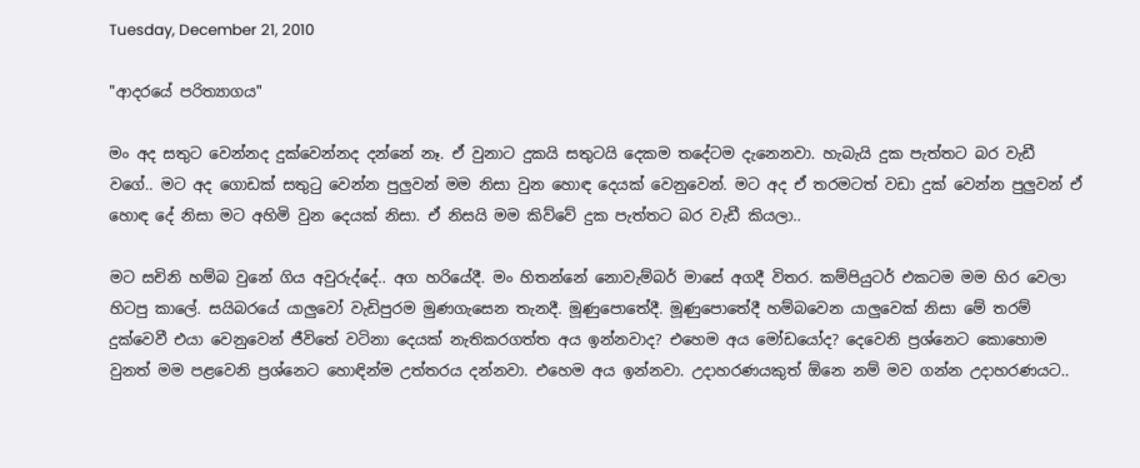Tuesday, December 21, 2010

"ආදරයේ පරිත්‍යාගය"

මං අද සතුට වෙන්නද දුක්වෙන්නද දන්නේ නෑ. ඒ වුනාට දුකයි සතුටයි දෙකම තදේටම දැනෙනවා. හැබැයි දුක පැත්තට බර වැඩී වගේ.. මට අද ගොඩක් සතුටු වෙන්න පුලුවන් මම නිසා වුන හොඳ දෙයක් වෙනුවෙන්. මට අද ඒ තරමටත් වඩා දුක් වෙන්න පුලුවන් ඒ හොඳ දේ නිසා මට අහිමි වුන දෙයක් නිසා. ඒ නිසයි මම කිව්වේ දුක පැත්තට බර වැඩී කියලා..

මට සචිනි හම්බ වුනේ ගිය අවුරුද්දේ.. අග හරියේදී. මං හිතන්නේ නොවැම්බර් මාසේ අගදී විතර. කම්පියුටර් එකටම මම හිර වෙලා හිටපු කාලේ. සයිබ‍රයේ යාලුවෝ වැඩිපුරම මුණගැසෙන තැනදී. මූණුපොතේදී. මූණුපොතේදී හම්බවෙන යාලුවෙක් නිසා මේ තරම් දුක්වෙවී එයා වෙනුවෙන් ජීවිතේ වටිනා දෙයක් නැතිකරගත්ත අය ඉන්නවාද? එහෙම අය මෝඩයෝද? දෙවෙනි ප්‍රශ්නෙට කොහොම වුනත් මම පළවෙනි ප්‍රශ්නෙට හොඳින්ම උත්තරය දන්නවා. එහෙම අය ඉන්නවා. උදාහර‍ණයකුත් ඕනෙ නම් මව ගන්න උදාහරණයට..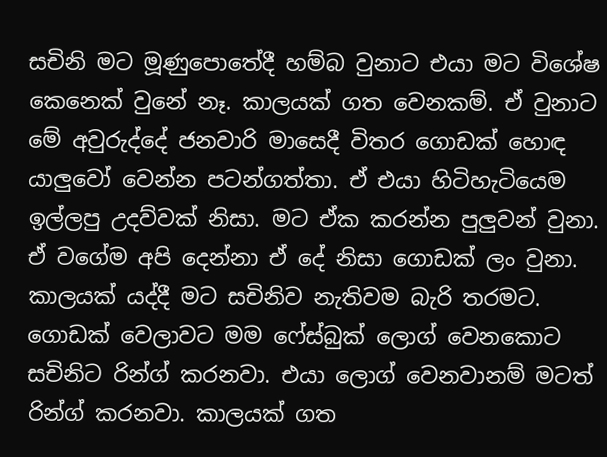සචිනි මට මූණුපොතේදී හම්බ වුනාට එයා මට විශේෂ කෙනෙක් වුනේ නෑ. කාලයක් ගත වෙනකම්. ඒ වුනාට මේ අවුරුද්දේ ජනවාරි මාසෙදී විතර ගොඩක් හොඳ යාලුවෝ වෙන්න පටන්ගත්තා. ඒ එයා හිටිහැටියෙම ඉල්ලපු උදව්වක් නිසා. මට ඒක කරන්න පුලුවන් වුනා. ඒ වගේම අපි දෙන්නා ඒ දේ නිසා ගොඩක් ලං වුනා. කාලයක් යද්දී මට සචිනිව නැතිවම බැරි තරමට. ගොඩක් වෙලාවට මම ෆේස්බුක් ලොග් වෙනකොට සචිනිට රින්ග් කරනවා. එයා ලොග් වෙනවානම් මටත් රින්ග් කරනවා. කාලයක් ගත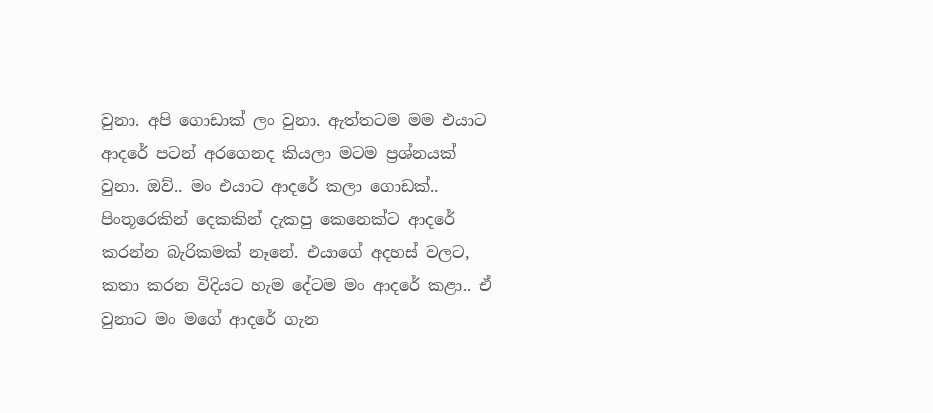වුනා. අපි ගොඩාක් ලං වුනා. ඇත්තටම මම එයාට ආදරේ පටන් අරගෙනද කියලා මටම ප්‍රශ්නයක් වුනා. ඔව්.. මං එයාට ආදරේ කලා ගොඩක්.. පිංතූරෙකින් දෙකකින් දැකපු කෙනෙක්ට ආදරේ කරන්න බැරිකමක් නෑනේ. එයාගේ අදහස් වලට, කතා කරන විදියට හැම දේටම මං ආදරේ කළා.. ඒ වුනාට මං මගේ ආදරේ ගැන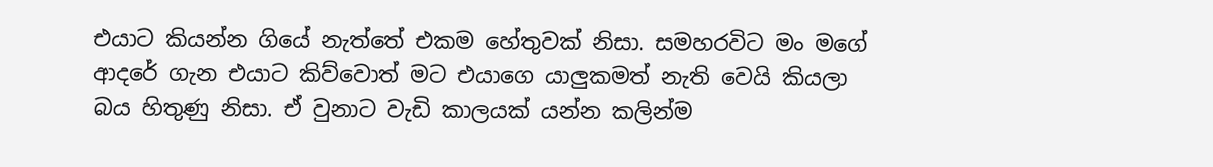එයාට කියන්න ගියේ නැත්තේ එකම හේතුවක් නිසා. සමහරවිට මං මගේ ආදරේ ගැන එයාට කිව්වොත් මට එයාගෙ යාලුකමත් නැති වෙයි කියලා බය හිතුණු නිසා. ඒ වුනාට වැඩි කාලයක් යන්න කලින්ම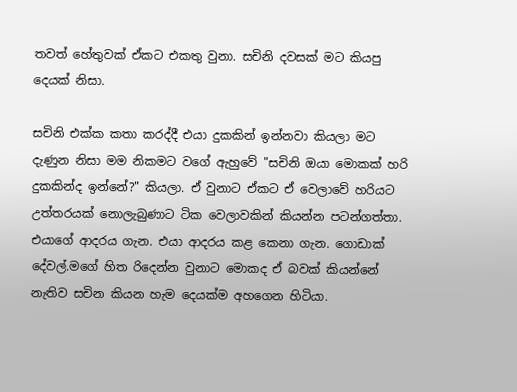තවත් හේතුවක් ඒකට එකතු වුනා. සචිනි දවසක් මට කියපු දෙයක් නිසා.

සචිනි එක්ක කතා කරද්දී එයා දුකකින් ඉන්නවා කියලා මට දැණුන නිසා මම නිකමට වගේ ඇහුවේ "සචිනි ඔයා මොකක් හරි දුකකින්ද ඉන්නේ?" කියලා. ඒ වුනාට ඒකට ඒ වෙලාවේ හරියට උත්තරයක් නොලැබුණාට ටික වෙලාවකින් කියන්න පටන්ගත්තා. එයාගේ ආදරය ගැන. එයා ආදරය කළ කෙනා ගැන. ගොඩාක් දේවල්.ම‍ගේ හිත රිදෙන්න වුනාට මොකද ඒ බවක් කියන්නේ නැතිව සචින කියන හැම දෙයක්ම අහගෙන හිටියා.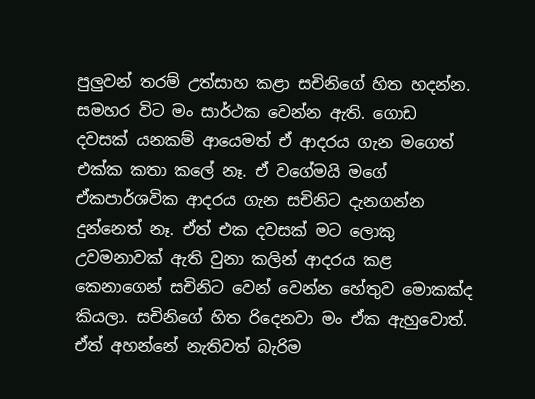පුලුවන් තරම් උත්සාහ කළා සචිනිගේ හිත හදන්න. සමහර විට මං සාර්ථක වෙන්න ඇති. ගොඩ දවසක් යනකම් ආයෙමත් ඒ ආදරය ගැන මගෙත් එක්ක කතා කලේ නෑ. ඒ වගේමයි මගේ ඒකපාර්ශවික ආදරය ගැන සචිනිට දැනගන්න දුන්නෙත් නෑ. ඒත් එක දවසක් මට ලොකු උවමනාවක් ඇති වුනා කලින් ආදරය කළ කෙනාගෙන් සචිනිට වෙන් වෙන්න හේතුව මොකක්ද කියලා. සචිනිගේ හිත රිදෙනවා මං ඒක ඇ‍හුවොත්. ඒත් අහන්නේ නැතිවත් බැරිම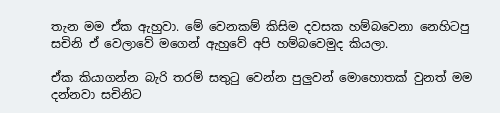තැන මම ඒක ඇහුවා. මේ වෙනකම් කිසිම දවසක හම්බවෙනා නෙහිටපු සචිනි ඒ වෙලාවේ මගෙන් ඇහුවේ අපි හම්බවෙමුද කියලා.

ඒක කියාගන්න බැරි තරම් සතුටු වෙන්න පුලුවන් මොහොතක් වුනත් මම දන්නවා සචිනිට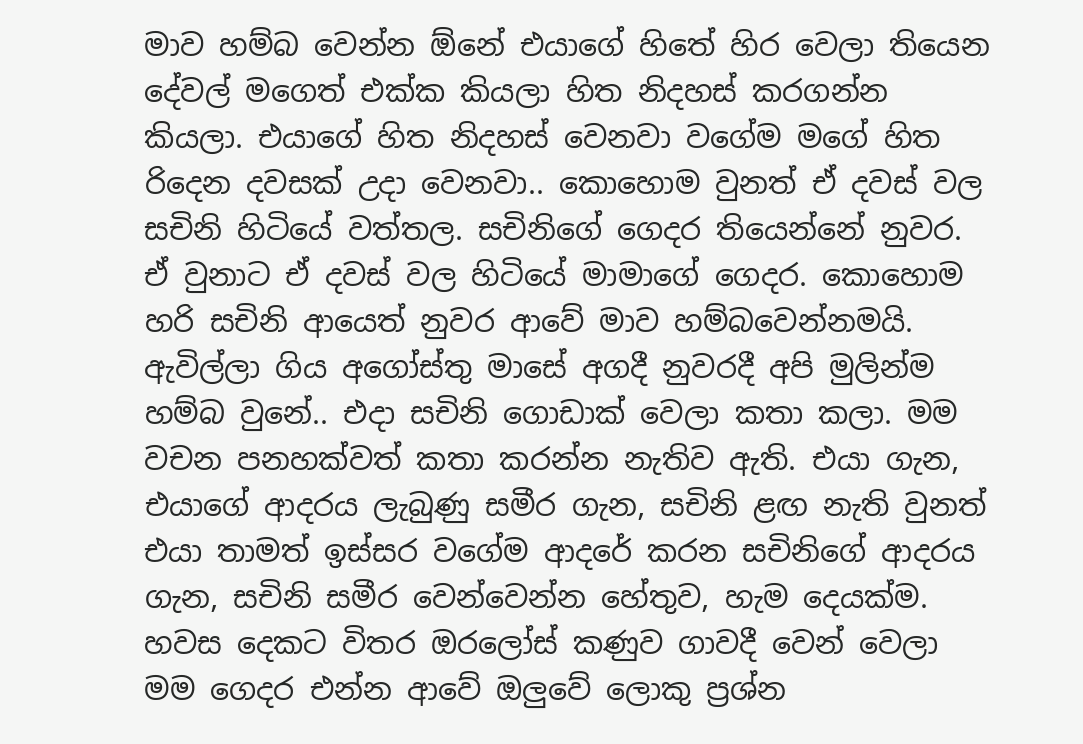මාව හම්බ වෙන්න ඕනේ එයාගේ හිතේ හිර වෙලා තියෙන දේවල් මගෙත් එක්ක කියලා හිත නිදහස් කරගන්න කියලා. එයාගේ හිත නිදහස් වෙනවා වගේම මගේ හිත රිදෙන දවසක් උදා වෙනවා.. කොහොම වුනත් ඒ දවස් වල සචිනි හිටියේ වත්තල. සචිනිගේ ගෙදර තියෙන්නේ නුවර. ඒ වුනාට ඒ දවස් වල හිටියේ මාමාගේ ගෙදර. කොහොම හරි සචිනි ආයෙත් නුවර ආවේ මාව හම්බවෙන්නමයි. ඇවිල්ලා ගිය අගෝස්තු මාසේ අගදී නුවරදී අපි මුලින්ම හම්බ වුනේ.. එදා සචිනි ගොඩාක් වෙලා කතා කලා. මම වචන පනහක්වත් කතා කරන්න නැතිව ඇති. එයා ගැන, එයාගේ ආදරය ලැබු‍ණු සමීර ගැන, සචිනි ළඟ නැති වුනත් එයා තාමත් ඉස්සර වගේම ආදරේ කරන සචිනිගේ ආදරය ගැන, සචිනි සමීර වෙන්වෙන්න හේතුව, හැම දෙයක්ම. හවස දෙකට විතර ඔරලෝස් කණුව ගාවදී වෙන් වෙලා මම ගෙදර එන්න ආවේ ඔ‍ලුවේ ලොකු ප්‍රශ්න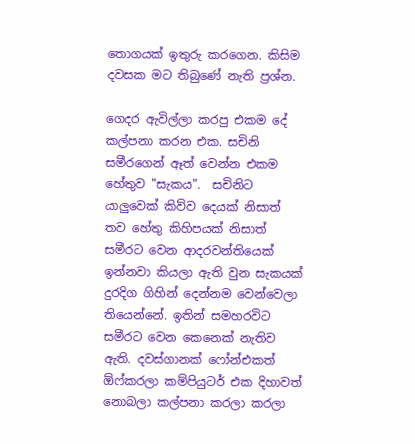තොගයක් ඉතුරු කරගෙන. කිසිම දවසක මට තිබුණේ නැති ප්‍රශ්න.

ගෙදර ඇවිල්ලා කරපු එකම දේ කල්පනා කරන එක. සචිනි සමීරගෙන් ඈත් වෙන්න එකම හේතුව "සැකය".  සචිනිට යාලුවෙක් කිව්ව දෙයක් නිසාත් තව හේතු කිහිපයක් නිසාත් සමීරට වෙන ආදරවන්තියෙක් ඉන්නවා කියලා ඇති වුන සැකයක් දුරදිග ගිහින් දෙන්නම වෙන්වෙලා තියෙන්නේ. ඉතින් සමහරවිට සමීරට වෙන කෙනෙක් නැතිව ඇති. දවස්ගානක් ෆෝන්එකත් ඕෆ්කරලා කම්පියුටර් එක දිහාවත් නොබලා කල්පනා කරලා කරලා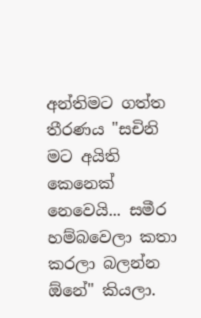අන්තිමට ගත්ත තීරණය "සචිනි මට අයිති කෙනෙක් නෙවෙයි... සමීර හම්බවෙලා කතා කරලා බලන්න ඕනේ" කියලා.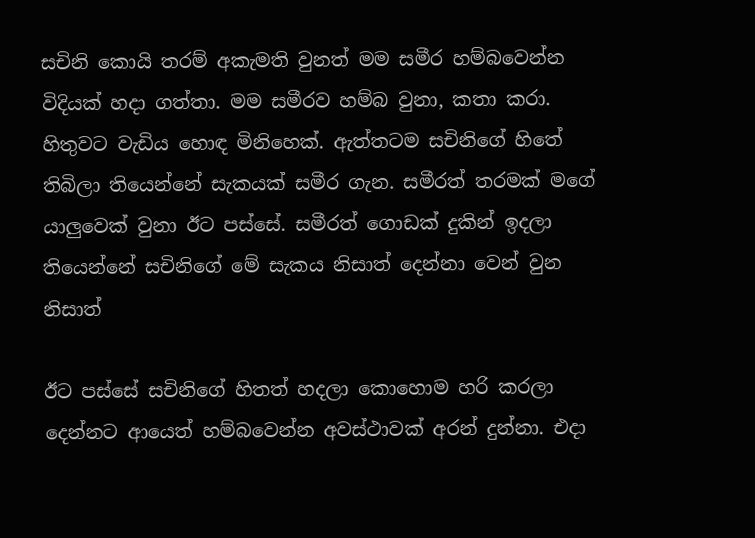සචිනි කොයි තරම් අකැමති වුනත් මම සමීර හම්බවෙන්න විදියක් හදා ගත්තා. මම සමීරව හම්බ වුනා, කතා කරා. හිතුවට වැඩිය හොඳ මිනිහෙක්. ඇත්තටම සචිනිගේ ‍හිතේ තිබිලා තියෙන්නේ සැකයක් සමීර ගැන. සමීරත් තරමක් මගේ යාලුවෙක් වුනා ඊට පස්සේ. සමීරත් ගොඩක් දුකින් ඉදලා තියෙන්නේ සචිනිගේ මේ සැකය නිසාත් දෙන්නා වෙන් වුන නිසාත්

ඊට පස්සේ සචිනිගේ හිතත් හදලා කොහොම හරි කරලා දෙන්නට ආයෙත් හම්බවෙන්න අවස්ථාවක් අරන් දුන්නා. එදා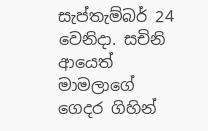සැප්තැම්බර් 24 වෙනිදා. සචිනි ආයෙත් මාමලාගේ ගෙදර ගිහින්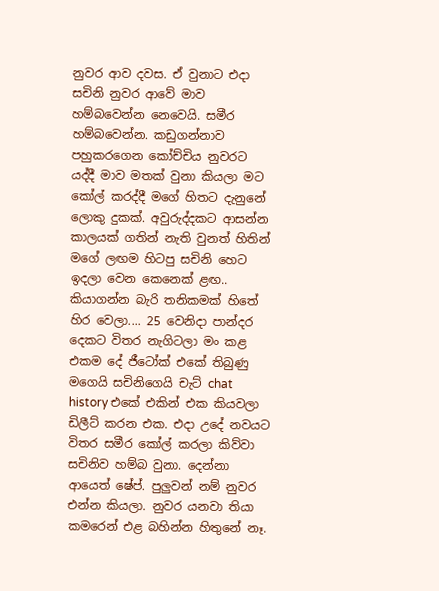නුවර ආව දවස. ඒ වුනාට එදා සචිනි නුවර ආවේ මාව හම්බවෙන්න නෙවෙයි. සමීර හම්බවෙන්න. කඩුගන්නාව පහුකරගෙන කෝච්චිය නුවරට යද්දී මාව මතක් වුනා කියලා මට කෝල් කරද්දී මගේ හිතට දැනුනේ ලොකු දුකක්. අවුරුද්දකට ආසන්න කාලයක් ගතින් නැති වුනත් හිතින් මගේ ලඟම හිටපු සචිනි හෙට ඉදලා වෙන කෙනෙක් ළඟ.. කියාගන්න බැරි තනිකමක් හිතේ හිර වෙලා.... 25 වෙනිදා පාන්දර දෙකට විතර නැගිටලා මං කළ එකම දේ ජීටෝක් එකේ තිබුණු මගෙයි සචිනිගෙයි චැට් chat history එකේ එකින් එක කියවලා ඩිලීට් කරන එක. එදා උදේ නවයට විතර සමීර කෝල් කරලා කිව්වා සචිනිව හම්බ වුනා. දෙන්නා ආයෙත් ෂේප්. පුලුවන් නම් නුවර එන්න කියලා. නුවර යනවා තියා කමරෙන් එළ බහින්න හිතුනේ නෑ.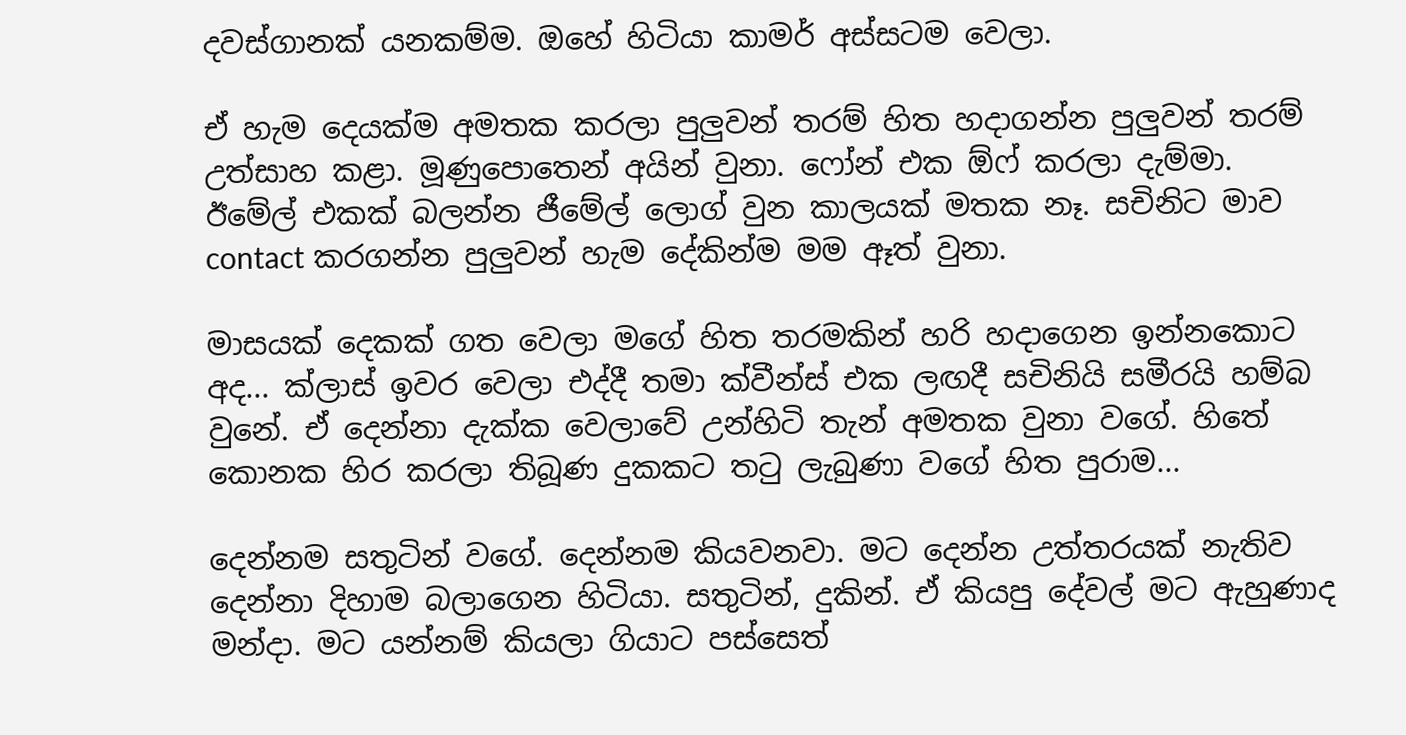දවස්ගානක් යනකම්ම. ඔහේ හිටියා කාමර් අස්සටම වෙලා.

ඒ හැම දෙයක්ම අමතක කරලා පුලුවන් තරම් හිත හදාගන්න පුලුවන් තරම් උත්සාහ කළා. මූණුපොතෙන් අයින් වුනා. ෆෝන් එක ඕෆ් කරලා දැම්මා. ඊමේල් එකක් බලන්න ජීමේල් ලොග් වුන කාලයක් මතක නෑ. සචිනිට මාව contact කරගන්න පුලුවන් හැම දේකින්ම මම ඈත් වුනා.

මාසයක් දෙකක් ගත වෙලා මගේ හිත තරමකින් හරි හදාගෙන ඉන්නකොට අද... ක්ලාස් ඉවර වෙලා එද්දී තමා ක්වීන්ස් එක ලඟදී සචිනියි සමීරයි හම්බ වුනේ. ඒ දෙන්නා දැක්ක වෙලාවේ උන්හිටි තැන් අමතක වුනා වගේ. හිතේ කොනක හිර කරලා තිබූණ දුකකට තටු ලැබුණා වගේ හිත පුරාම...

දෙන්නම සතුටින් වගේ. දෙන්නම කියවනවා. මට දෙන්න උත්තරයක් නැතිව දෙන්නා දිහාම බලාගෙන හිටියා. සතුටින්, දුකින්. ඒ කියපු දේවල් මට ඇහුණාද මන්දා. මට යන්නම් කියලා ගියාට පස්සෙත්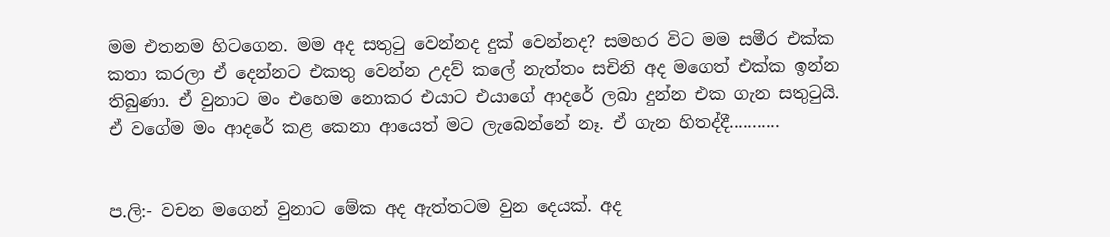මම එතනම හිටගෙන. මම අද සතුටු වෙන්නද දුක් වෙන්නද? සමහර විට මම සමීර එක්ක කතා කරලා ඒ දෙන්නට එකතු වෙන්න උදව් කලේ නැත්තං සචිනි අද මගෙත් එක්ක ඉන්න තිබුණා. ඒ වුනාට මං එහෙම නොකර එයාට එයාගේ ආදරේ ලබා දුන්න එක ගැන සතුටුයි. ඒ වගේම මං ආදරේ කළ කෙනා ආයෙත් මට ලැබෙන්නේ නෑ. ඒ ගැන හිතද්දී...........


ප.ලි:- වචන මගෙන් වුනාට මේක අද ඇත්තටම වුන දෙයක්. අද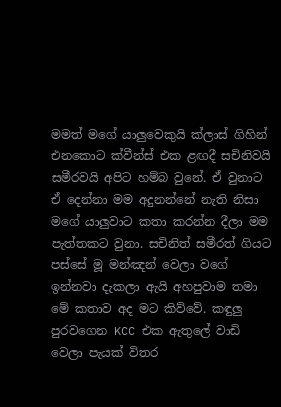මමත් මගේ යාලුවෙකුයි ක්ලාස් ගිහින් එනකොට ක්වීන්ස් එක ළඟදී සචිනිවයි සමීරවයි අපිට හම්බ වුනේ. ඒ වුනාට ඒ දෙන්නා මම අදුනන්නේ නැති නිසා මගේ යාලුවාට කතා කරන්න දීලා මම පැත්තකට වුනා. සචිනිත් සමීරත් ගියට පස්සේ මූ මන්ඤන් වෙලා වගේ ඉන්නවා දැකලා ඇයි අහපුවාම තමා මේ කතාව අද මට කිව්වේ. කඳුලු පුරවගෙන KCC එක ඇතුලේ වාඩි වෙලා පැයක් විතර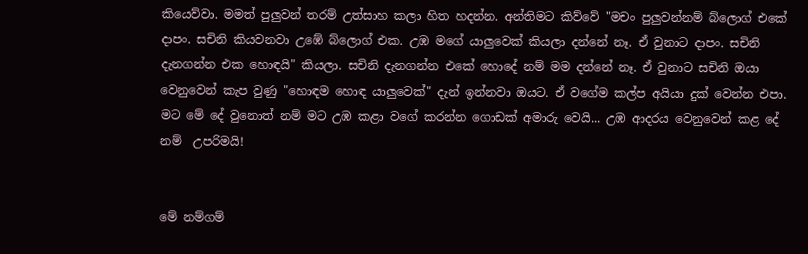කියෙව්වා. මමත් පුලුවන් තරම් උත්සාහ කලා හිත හදන්න. අන්තිමට කිව්වේ "මචං පුලුවන්නම් බ්ලොග් එකේ දාපං. සචිනි කියවනවා උඹේ බ්ලොග් එක. උඹ මගේ යාලුවෙක් කියලා දන්නේ නෑ. ඒ වුනාට දාපං. සචිනි දැනගන්න එක හොඳයි" කියලා. සචිනි දැනගන්න එකේ හො‍දේ නම් මම දන්නේ නෑ. ඒ වුනාට සචිනි ඔයා වෙනුවෙන් කැප වුණු "හොඳම හොඳ යාලුවෙක්" දැන් ඉන්නවා ඔයට. ඒ වගේම කල්ප අයියා දුක් වෙන්න එපා. මට මේ දේ වුනොත් නම් මට උඹ කළා වගේ කරන්න ගොඩක් අමාරු වෙයි... උඹ ආදරය වෙනුවෙන් කළ දේ නම්  උපරිමයි!


මේ නම්ගම්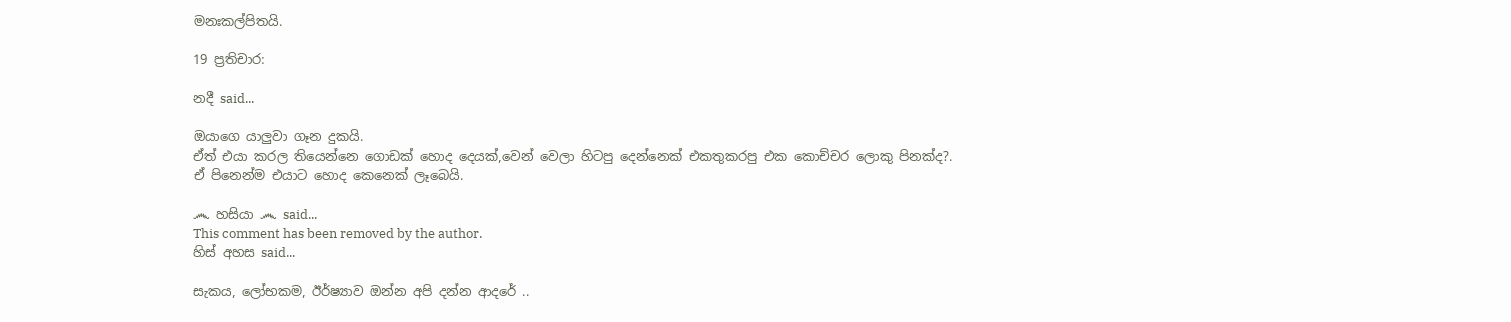මනඃකල්පිතයි.

19 ප්‍රතිචාර:

නදී said...

ඔයාගෙ යාලුවා ගෑන දුකයි.
ඒත් එයා කරල තියෙන්නෙ ගොඩක් හොද දෙයක්,වෙන් වෙලා හිටපු දෙන්නෙක් එකතුකරපු එක කොච්චර ලොකු පිනක්ද?.
ඒ පිනෙන්ම එයාට හොද කෙනෙක් ලෑබෙයි.

෴ හසියා ෴ said...
This comment has been removed by the author.
හිස් අහස said...

සැකය, ලෝභකම, ඊර්ෂ්‍යාව ඔන්න අපි දන්න ආදරේ ..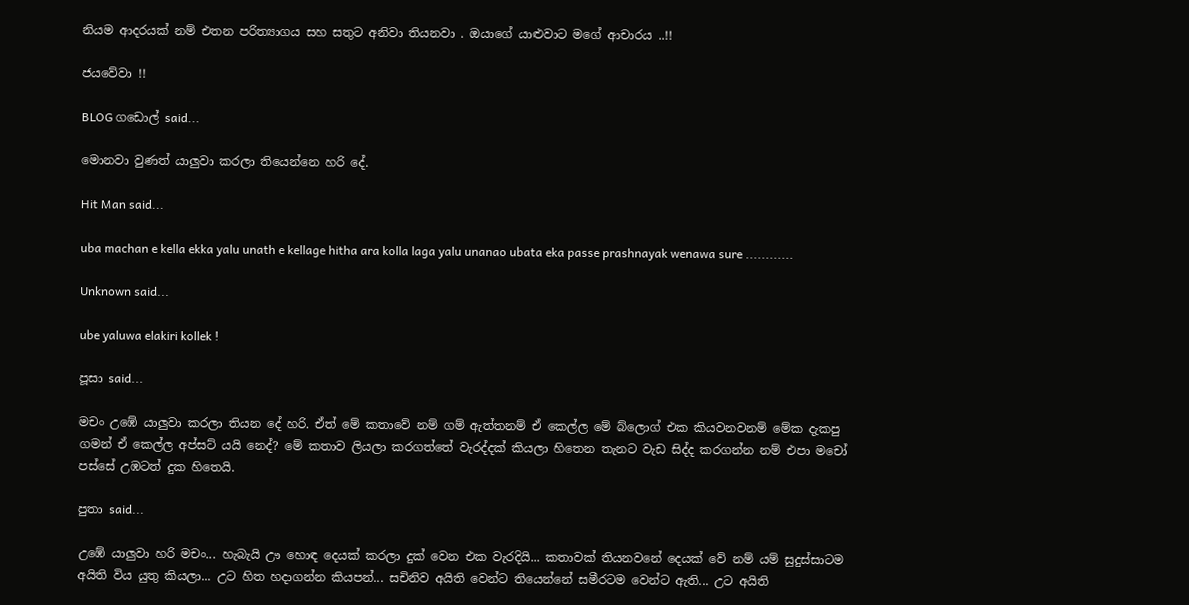නියම ආදරයක් නම් එතන පරිත්‍යාගය සහ සතුට අනිවා තියනවා . ඔයාගේ යාළුවාට මගේ ආචාරය ..!!

ජයවේවා !!

BLOG ගඩොල් said...

මොනවා වුණත් යාලුවා කරලා තියෙන්නෙ හරි දේ.

Hit Man said...

uba machan e kella ekka yalu unath e kellage hitha ara kolla laga yalu unanao ubata eka passe prashnayak wenawa sure ............

Unknown said...

ube yaluwa elakiri kollek !

පූසා said...

මචං උඹේ යාලුවා කරලා තියන දේ හරි. ඒත් මේ කතාවේ නම් ගම් ඇත්තනම් ඒ කෙල්ල මේ බ්ලොග් එක කියවනවනම් මේක දැකපු ගමන් ඒ කෙල්ල අප්සට් යයි නෙද්? මේ කතාව ලියලා කරගත්තේ වැරද්දක් කියලා හිතෙන තැනට වැඩ සිද්ද කරගන්න නම් එපා මචෝ පස්සේ උඹටත් දුක හිතෙයි.

පුතා said...

උඹේ යාලුවා හරි මචං... හැබැයි ඌ හොඳ දෙයක් කරලා දුක් වෙන එක වැරදියි... කතාවක් තියනවනේ දෙයක් වේ නම් යම් සුදුස්සාටම අයිති විය යුතු කියලා... උට හිත හදාගන්න කියපන්... සචිනිව අයිති වෙන්ට තියෙන්නේ සමීරටම වෙන්ට ඇති... උට අයිති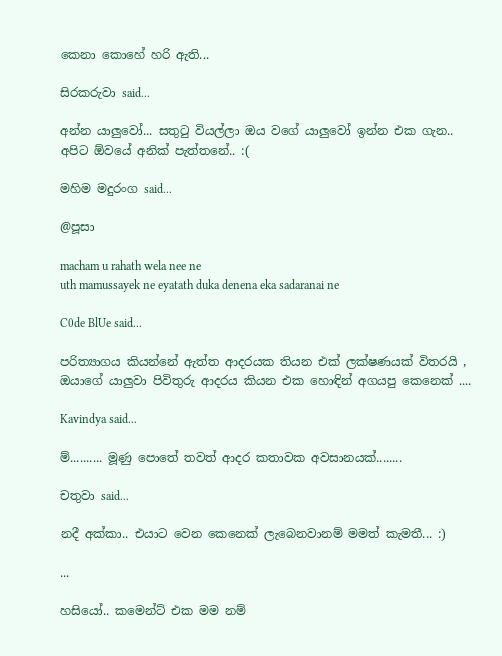කෙනා කොහේ හරි ඇති...

සිරකරුවා said...

අන්න යාලුවෝ... සතුටු වියල්ලා ඔය වගේ යාලුවෝ ඉන්න එක ගැන..
අපිට ඕවයේ අනික් පැත්තනේ.. :(

මහිම මදුරංග said...

@පූසා

macham u rahath wela nee ne
uth mamussayek ne eyatath duka denena eka sadaranai ne

C0de BlUe said...

පරිත්‍යාගය කියන්නේ ඇත්ත ආදරයක තියන එක් ලක්ෂණයක් විතරයි , ඔයාගේ යාලුවා පිවිතුරු ආදරය කියන එක හොඳින් අගයපු කෙනෙක් ....

Kavindya said...

ම්.......... මූණු පොතේ තවත් ආදර කතාවක අවසානයක්........

චතුවා said...

නදී අක්කා.. එයාට වෙන කෙනෙක් ලැබෙනවානම් මමත් කැමතී... :)

...

හසියෝ.. කමෙන්ට් එක මම නම්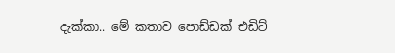දැක්කා.. මේ කතාව පොඩ්ඩක් එඩිට්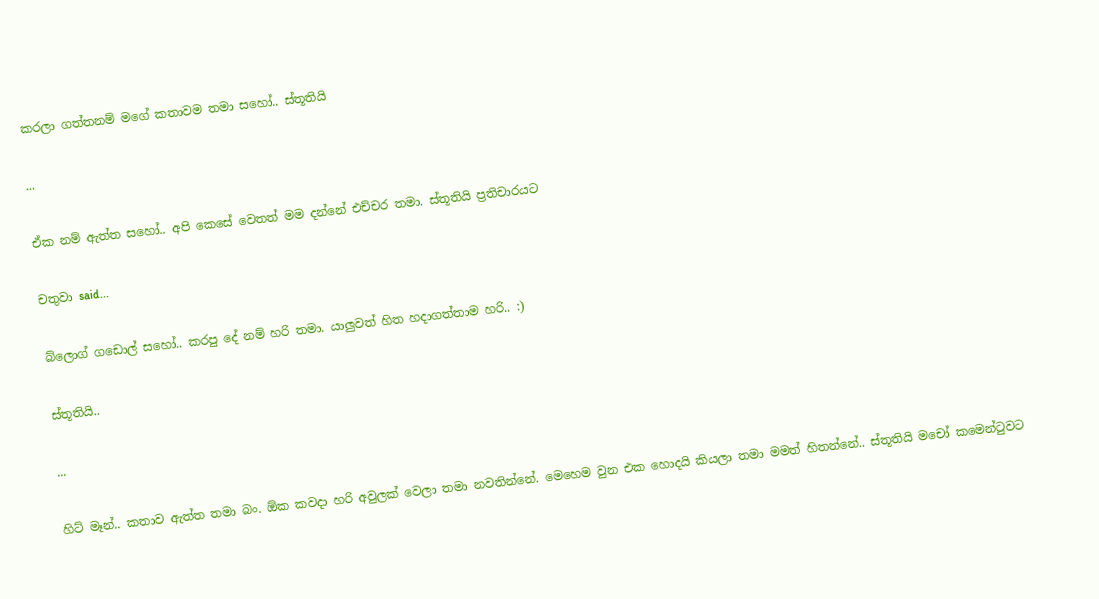කරලා ගත්තනම් මගේ කතාවම තමා සහෝ.. ස්තූතියි

...

ඒක නම් ඇත්ත සහෝ.. අපි කෙසේ වෙතත් මම දන්නේ එච්චර තමා. ස්තූතියි ප්‍රතිචාරයට

චතුවා said...

බ්ලොග් ගඩොල් සහෝ.. කරපු දේ නම් හරි තමා. යාලුවත් හිත හදාගත්තාම හරි.. :)

ස්තූතියි..

...

හිට් මෑන්.. කතාව ඇත්ත තමා බං. ඕක කවදා හරි අවුලක් වෙලා තමා නවතින්නේ. මෙහෙම වුන එක හොදයි කියලා තමා මමත් හිතන්නේ.. ස්තූතියි මචෝ කමෙන්ටුවට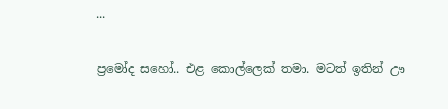...

ප්‍රමෝද සහෝ.. එළ කොල්ලෙක් තමා. මටත් ඉතින් ඌ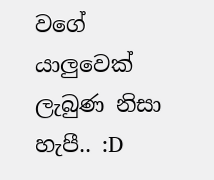වගේ යාලුවෙක් ලැබුණ නිසා හැපී.. :D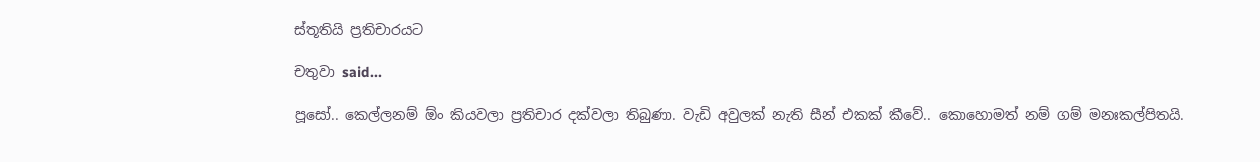ස්තූතියි ප්‍රතිචාරයට

චතුවා said...

පූසෝ.. කෙල්ලනම් ඕං කියවලා ප්‍රතිචාර දක්වලා තිබුණා. වැඩි අවුලක් නැති සීන් එකක් කීවේ.. කොහොමත් නම් ගම් මනඃකල්පිතයි.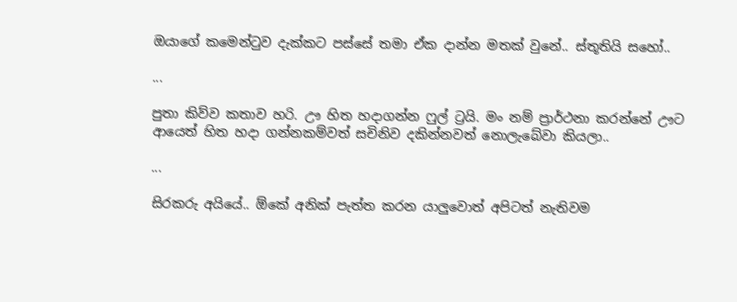ඔයාගේ කමෙන්ටුව දැක්කට පස්සේ තමා ඒක දාන්න මතක් වුනේ.. ස්තූතියි සහෝ..

...

පුතා කිව්ව කතාව හරි. ඌ හිත හදා‍ගන්න ෆුල් ට්‍රයි. මං නම් ප්‍රාර්ථනා කරන්නේ ඌට ආයෙත් හිත හදා ගන්නකම්වත් සචිනිව දකින්නවත් නොලැබේවා කියලා..

...

සිරකරු අයියේ.. ඕකේ අනික් පැත්ත කරන යාලුවොත් අපිටත් නැතිවම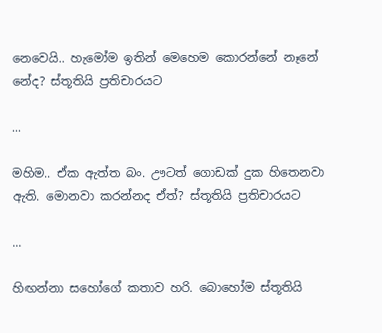නෙවෙයි.. හැමෝම ඉතින් මෙහෙම කොරන්නේ නෑනේ නේද? ස්තූතියි ප්‍රතිචාරයට

...

මහිම.. ඒක ඇත්ත බං. ඌටත් ගොඩක් දුක හිතෙනවා ඇති. මොනවා කරන්නද ඒත්? ස්තූතියි ප්‍රතිචාරයට

...

හිඟන්නා සහෝගේ කතාව හරි. බොහෝම ස්තූතියි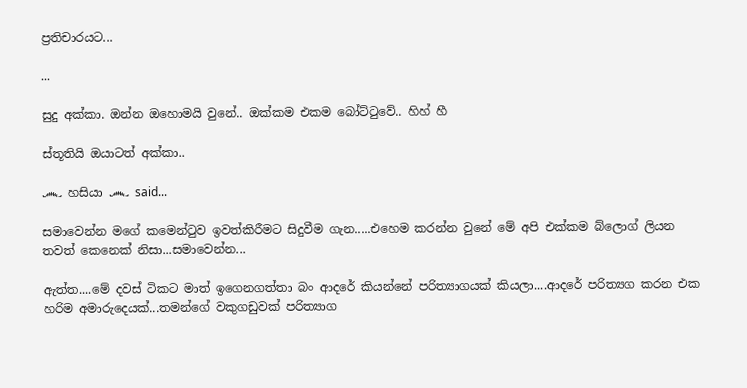ප්‍රතිචාරයට...

...

සුදු අක්කා. ඔන්න ඔහොමයි වුනේ.. ඔක්කම එකම බෝට්ටුවේ.. හිහ් හී

ස්තූතියි ඔයාටත් අක්කා..

෴ හසියා ෴ said...

සමාවෙන්න මගේ කමෙන්ටුව ඉවත්කිරීමට සිදුවීම ගැන.....එහෙම කරන්න වුනේ මේ අපි එක්කම බ්ලොග් ලියන තවත් කෙනෙක් නිසා...සමාවෙන්න...

ඇත්ත....මේ දවස් ටිකට මාත් ඉ‍ගෙනගත්තා බං ආදරේ කියන්නේ පරිත්‍යාගයක් කියලා....ආදරේ පරිත්‍යග කරන එක හරිම අමාරුදෙයක්...තමන්ගේ වකුගඩුවක් පරිත්‍යාග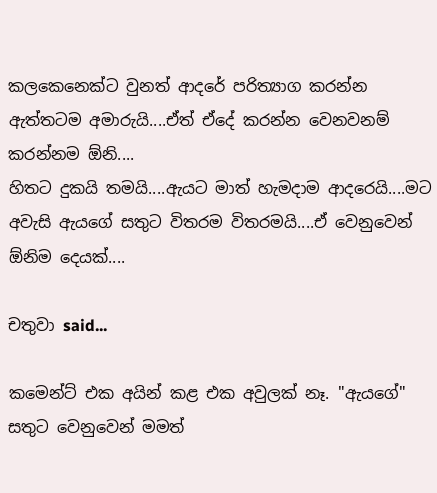කලකෙනෙක්ට වුනත් ආදරේ පරිත්‍යාග කරන්න ඇත්තටම අමාරුයි....ඒත් ඒදේ කරන්න වෙනවනම් කරන්නම ඕනි....
හිතට දුකයි තමයි....ඇයට මාත් හැමදාම ආදරෙයි....මට අවැසි ඇයගේ සතුට විතරම විතරමයි....ඒ වෙනුවෙන් ඕනිම දෙයක්....

චතුවා said...

කමෙන්ට් එක අයින් කළ එක අවුලක් නෑ. "ඇයගේ" සතුට වෙනුවෙන් මමත්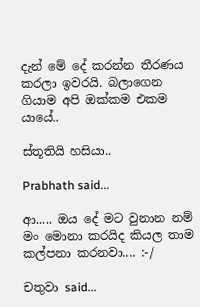දැන් මේ දේ කරන්න තීරණය කරලා ඉවරයි. බලාගෙන ගියාම අපි ඔක්කම එකම යායේ..

ස්තූතියි හසියා..

Prabhath said...

ආ..... ඔය දේ මට වුනාන නම් මං මොනා කරයිද කියල තාම කල්පනා කරනවා.... :-/

චතුවා said...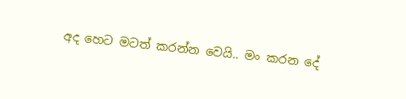අද හෙට මටත් කරන්න වෙයි.. මං කරන දේ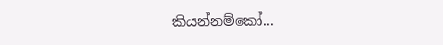කියන්නම්කෝ...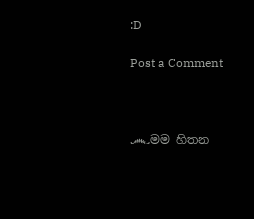:D

Post a Comment



෴මම හිතන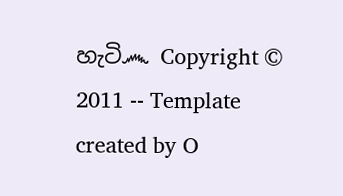හැටි෴ Copyright © 2011 -- Template created by O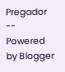Pregador -- Powered by Blogger